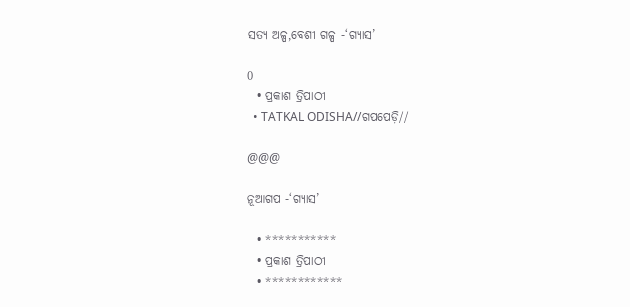ସତ୍ୟ ଅଳ୍ପ,ବେଶୀ ଗଳ୍ପ -‘ଗ୍ୟାସ’

0
  • ପ୍ରକାଶ ତ୍ରିପାଠୀ
  • TATKAL ODISHA//ଗପପେଡ଼ି//

@@@

ନୂଆଗପ -‘ଗ୍ୟାସ’

  • ***********
  • ପ୍ରକାଶ ତ୍ରିପାଠୀ
  • ************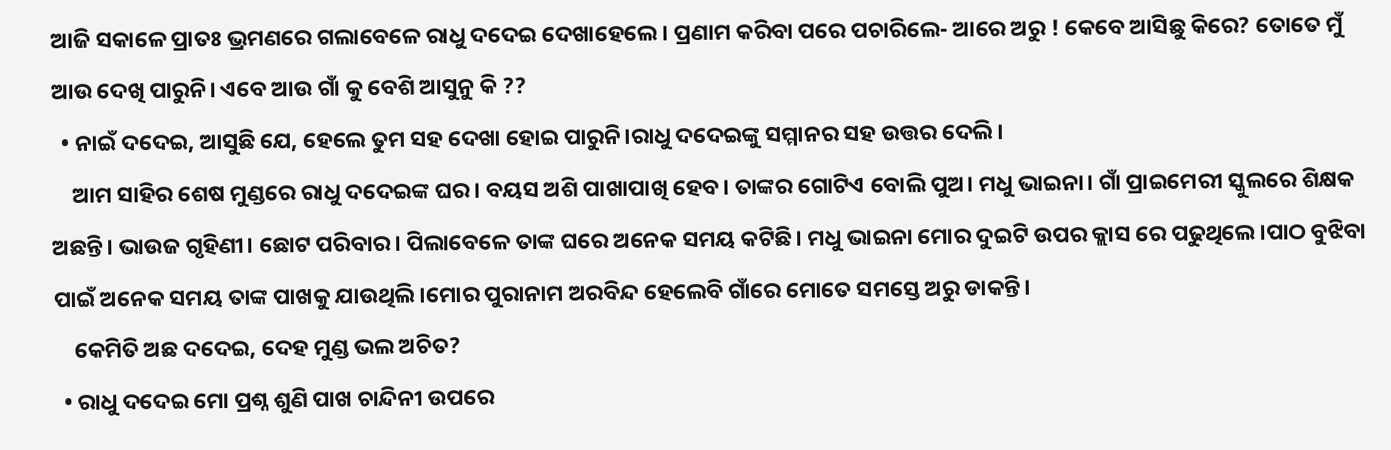ଆଜି ସକାଳେ ପ୍ରାତଃ ଭ୍ରମଣରେ ଗଲାବେଳେ ରାଧୁ ଦଦେଇ ଦେଖାହେଲେ। ପ୍ରଣାମ କରିବା ପରେ ପଚାରିଲେ- ଆରେ ଅରୁ ! କେବେ ଆସିଛୁ କିରେ? ତୋତେ ମୁଁ ଆଉ ଦେଖି ପାରୁନି। ଏବେ ଆଉ ଗାଁ କୁ ବେଶି ଆସୁନୁ କି ??
  • ନାଇଁ ଦଦେଇ, ଆସୁଛି ଯେ, ହେଲେ ତୁମ ସହ ଦେଖା ହୋଇ ପାରୁନି।ରାଧୁ ଦଦେଇଙ୍କୁ ସମ୍ମାନର ସହ ଉତ୍ତର ଦେଲି।
    ଆମ ସାହିର ଶେଷ ମୁଣ୍ଡରେ ରାଧୁ ଦଦେଇଙ୍କ ଘର। ବୟସ ଅଶି ପାଖାପାଖି ହେବ। ତାଙ୍କର ଗୋଟିଏ ବୋଲି ପୁଅ। ମଧୁ ଭାଇନା। ଗାଁ ପ୍ରାଇମେରୀ ସ୍କୁଲରେ ଶିକ୍ଷକ ଅଛନ୍ତି। ଭାଉଜ ଗୃହିଣୀ। ଛୋଟ ପରିବାର। ପିଲାବେଳେ ତାଙ୍କ ଘରେ ଅନେକ ସମୟ କଟିଛି। ମଧୁ ଭାଇନା ମୋର ଦୁଇଟି ଉପର କ୍ଲାସ ରେ ପଢୁଥିଲେ।ପାଠ ବୁଝିବା ପାଇଁ ଅନେକ ସମୟ ତାଙ୍କ ପାଖକୁ ଯାଉଥିଲି।ମୋର ପୁରାନାମ ଅରବିନ୍ଦ ହେଲେବି ଗାଁରେ ମୋତେ ସମସ୍ତେ ଅରୁ ଡାକନ୍ତି।
    କେମିତି ଅଛ ଦଦେଇ, ଦେହ ମୁଣ୍ଡ ଭଲ ଅଚିତ?
  • ରାଧୁ ଦଦେଇ ମୋ ପ୍ରଶ୍ନ ଶୁଣି ପାଖ ଚାନ୍ଦିନୀ ଉପରେ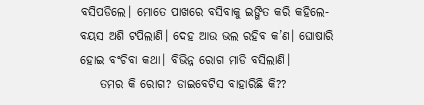ବସିପଡିଲେ। ମୋତେ ପାଖରେ ବସିବାକୁ ଇଙ୍ଗିତ କରି କହିଲେ- ବୟସ ଅଶି ଟପିଲାଣି। ଦେହ ଆଉ ଭଲ ରହିବ କ’ଣ। ଘୋଷାରି ହୋଇ ବଂଚିବା କଥା। ବିଭିନ୍ନ ରୋଗ ମାଡି ବସିଲାଣି।
    ତମର କି ରୋଗ? ଡାଇବେଟିସ ବାହାରିଛି କି??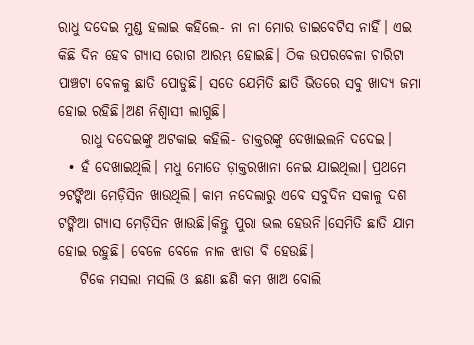ରାଧୁ ଦଦେଇ ମୁଣ୍ଡ ହଲାଇ କହିଲେ- ନା ନା ମୋର ଡାଇବେଟିସ ନାହିଁ। ଏଇ କିଛି ଦିନ ହେବ ଗ୍ୟାସ ରୋଗ ଆରମ୍ଭ ହୋଇଛି। ଠିକ ଉପରବେଳା ଚାରିଟା ପାଞ୍ଚଟା ବେଳକୁ ଛାତି ପୋଡୁଛି। ସତେ ଯେମିତି ଛାତି ଭିତରେ ସବୁ ଖାଦ୍ୟ ଜମା ହୋଇ ରହିଛି।ଅଣ ନିଶ୍ୱାସୀ ଲାଗୁଛି।
    ରାଧୁ ଦଦେଇଙ୍କୁ ଅଟକାଇ କହିଲି- ଡାକ୍ତରଙ୍କୁ ଦେଖାଇଲନି ଦଦେଇ।
  • ହଁ ଦେଖାଇଥିଲି। ମଧୁ ମୋତେ ଡ଼ାକ୍ତରଖାନା ନେଇ ଯାଇଥିଲା। ପ୍ରଥମେ ୨ଟଙ୍କିଆ ମେଡ଼ିସିନ ଖାଉଥିଲି। କାମ ନଦେଲାରୁ ଏବେ ସବୁଦିନ ସକାଳୁ ଦଶ ଟଙ୍କିଆ ଗ୍ୟାସ ମେଡ଼ିସିନ ଖାଉଛି।କିନ୍ତୁ ପୁରା ଭଲ ହେଉନି।ସେମିତି ଛାତି ଯାମ ହୋଇ ରହୁଛି। ବେଳେ ବେଳେ ନାଳ ଝାଡା ବି ହେଉଛି।
    ଟିକେ ମସଲା ମସଲି ଓ ଛଣା ଛଣି କମ ଖାଅ ବୋଲି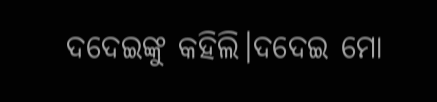ଦଦେଇଙ୍କୁ କହିଲି।ଦଦେଇ ମୋ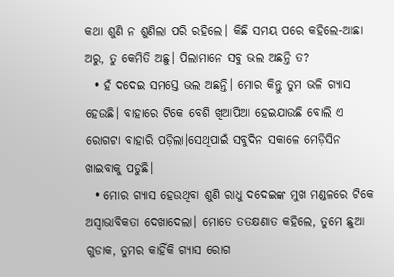କଥା ଶୁଣି ନ ଶୁଣିଲା ପରି ରହିଲେ। କିଛି ସମୟ ପରେ କହିଲେ-ଆଛା ଅରୁ, ତୁ କେମିତି ଅଛୁ। ପିଲାମାନେ ସବୁ ଭଲ ଅଛନ୍ତି ତ?
  • ହଁ ଦଦେଇ ସମସ୍ତେ ଭଲ ଅଛନ୍ତି। ମୋର କିନ୍ତୁ ତୁମ ଭଳି ଗ୍ୟାସ ହେଉଛି। ବାହାରେ ଟିକେ ବେଶି ଖିଆପିଆ ହେଇଯାଉଛି ବୋଲି ଏ ରୋଗଟା ବାହାରି ପଡ଼ିଲା।ସେଥିପାଇଁ ସବୁଦିନ ସକାଳେ ମେଡ଼ିସିନ ଖାଇବାକୁ ପଡୁଛି।
  • ମୋର ଗ୍ୟାସ ହେଉଥିବା ଶୁଣି ରାଧୁ ଦଦେଇଙ୍କ ମୁଖ ମଣ୍ଡଳରେ ଟିକେ ଅସ୍ଵାଭାବିକତା ଦେଖାଦେଲା। ମୋତେ ତତକ୍ଷଣାତ କହିଲେ, ତୁମେ ଛୁଆ ଗୁଡାକ, ତୁମର କାହିଁକି ଗ୍ୟାସ ରୋଗ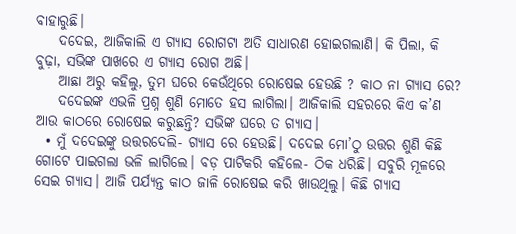ବାହାରୁଛି।
    ଦଦେଇ, ଆଜିକାଲି ଏ ଗ୍ୟାସ ରୋଗଟା ଅତି ସାଧାରଣ ହୋଇଗଲାଣି। କି ପିଲା, କି ବୁଢ଼ା, ସଭିଙ୍କ ପାଖରେ ଏ ଗ୍ୟାସ ରୋଗ ଅଛି।
    ଆଛା ଅରୁ କହିଲୁ, ତୁମ ଘରେ କେଉଁଥିରେ ରୋଷେଇ ହେଉଛି ? କାଠ ନା ଗ୍ୟାସ ରେ?
    ଦଦେଇଙ୍କ ଏଭଳି ପ୍ରଶ୍ନ ଶୁଣି ମୋତେ ହସ ଲାଗିଲା। ଆଜିକାଲି ସହରରେ କିଏ କ’ଣ ଆଉ କାଠରେ ରୋଷେଇ କରୁଛନ୍ତି? ସଭିଙ୍କ ଘରେ ତ ଗ୍ୟାସ।
  • ମୁଁ ଦଦେଇଙ୍କୁ ଉତ୍ତରଦେଲି- ଗ୍ୟାସ ରେ ହେଉଛି। ଦଦେଇ ମୋ’ଠୁ ଉତ୍ତର ଶୁଣି କିଛି ଗୋଟେ ପାଇଗଲା ଭଳି ଲାଗିଲେ। ବଡ଼ ପାଟିକରି କହିଲେ- ଠିକ ଧରିଛି। ସବୁରି ମୂଳରେ ସେଇ ଗ୍ୟାସ। ଆଜି ପର୍ଯ୍ୟନ୍ତ କାଠ ଜାଳି ରୋଷେଇ କରି ଖାଉଥିଲୁ। କିଛି ଗ୍ୟାସ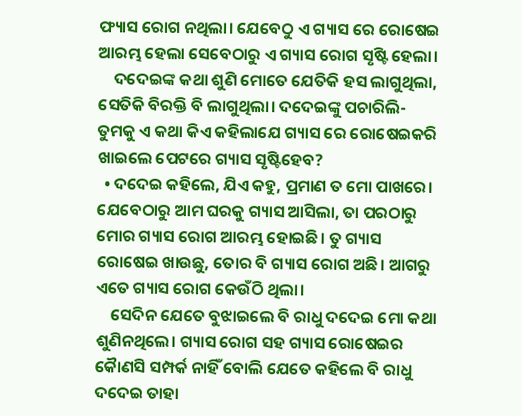ଫ୍ୟାସ ରୋଗ ନଥିଲା। ଯେବେଠୁ ଏ ଗ୍ୟାସ ରେ ରୋଷେଇ ଆରମ୍ଭ ହେଲା ସେବେଠାରୁ ଏ ଗ୍ୟାସ ରୋଗ ସୃଷ୍ଟି ହେଲା।
    ଦଦେଇଙ୍କ କଥା ଶୁଣି ମୋତେ ଯେତିକି ହସ ଲାଗୁଥିଲା, ସେତିକି ବିରକ୍ତି ବି ଲାଗୁଥିଲା। ଦଦେଇଙ୍କୁ ପଚାରିଲି- ତୁମକୁ ଏ କଥା କିଏ କହିଲାଯେ ଗ୍ୟାସ ରେ ରୋଷେଇକରି ଖାଇଲେ ପେଟରେ ଗ୍ୟାସ ସୃଷ୍ଟିହେବ?
  • ଦଦେଇ କହିଲେ, ଯିଏ କହୁ, ପ୍ରମାଣ ତ ମୋ ପାଖରେ। ଯେବେଠାରୁ ଆମ ଘରକୁ ଗ୍ୟାସ ଆସିଲା, ତା ପରଠାରୁ ମୋର ଗ୍ୟାସ ରୋଗ ଆରମ୍ଭ ହୋଇଛି। ତୁ ଗ୍ୟାସ ରୋଷେଇ ଖାଉଛୁ, ତୋର ବି ଗ୍ୟାସ ରୋଗ ଅଛି। ଆଗରୁ ଏତେ ଗ୍ୟାସ ରୋଗ କେଉଁଠି ଥିଲା।
    ସେଦିନ ଯେତେ ବୁଝାଇଲେ ବି ରାଧୁ ଦଦେଇ ମୋ କଥା ଶୁଣିନଥିଲେ। ଗ୍ୟାସ ରୋଗ ସହ ଗ୍ୟାସ ରୋଷେଇର କୋୖଣସି ସମ୍ପର୍କ ନାହିଁ ବୋଲି ଯେତେ କହିଲେ ବି ରାଧୁ ଦଦେଇ ତାହା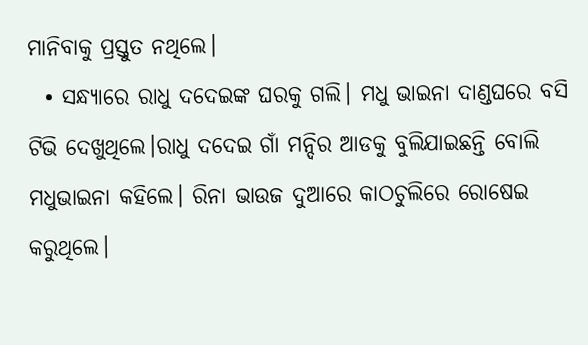ମାନିବାକୁ ପ୍ରସ୍ତୁତ ନଥିଲେ।
  • ସନ୍ଧ୍ୟାରେ ରାଧୁ ଦଦେଇଙ୍କ ଘରକୁ ଗଲି। ମଧୁ ଭାଇନା ଦାଣ୍ଡଘରେ ବସି ଟିଭି ଦେଖୁଥିଲେ।ରାଧୁ ଦଦେଇ ଗାଁ ମନ୍ଦିର ଆଡକୁ ବୁଲିଯାଇଛନ୍ତି ବୋଲି ମଧୁଭାଇନା କହିଲେ। ରିନା ଭାଉଜ ଦୁଆରେ କାଠଚୁଲିରେ ରୋଷେଇ କରୁଥିଲେ।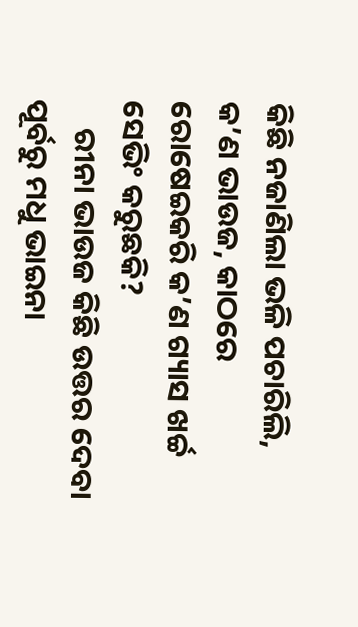କିଛି ନଜାଣିଲା ଭଳି ପଚାରିଲି, କ’ଣ ଭାଉଜ, କାଠରେ ରୋଷେଇକରି କ’ଣ ଗ୍ୟାସ ଖର୍ଚ୍ଚ ସେଭିଂ କରୁଛକି?
    ରୀନା ଭାଉଜ କିଛି ଉତ୍ତର ଦେବା ପୂର୍ବରୁ ମଧୁ ଭାଇନା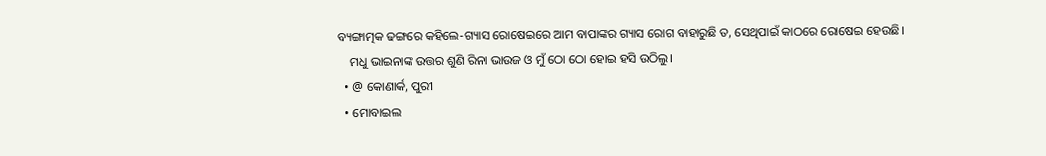ବ୍ୟଙ୍ଗାତ୍ମକ ଢଙ୍ଗରେ କହିଲେ-ଗ୍ୟାସ ରୋଷେଇରେ ଆମ ବାପାଙ୍କର ଗ୍ୟାସ ରୋଗ ବାହାରୁଛି ତ, ସେଥିପାଇଁ କାଠରେ ରୋଷେଇ ହେଉଛି।
    ମଧୁ ଭାଇନାଙ୍କ ଉତ୍ତର ଶୁଣି ରିନା ଭାଉଜ ଓ ମୁଁ ଠୋ ଠୋ ହୋଇ ହସି ଉଠିଲୁ।
  • @ କୋଣାର୍କ, ପୁରୀ
  • ମୋବାଇଲ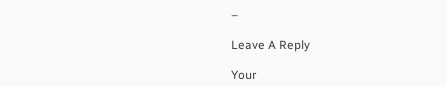–

Leave A Reply

Your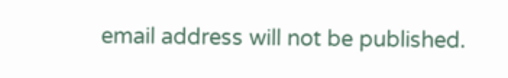email address will not be published.